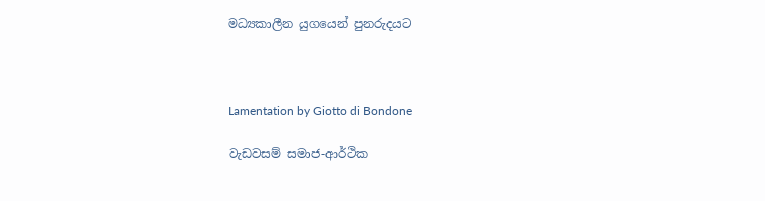මධ්‍යකාලීන යුගයෙන් පුනරුදයට



Lamentation by Giotto di Bondone

වැඩවසම් සමාජ-ආර්ථික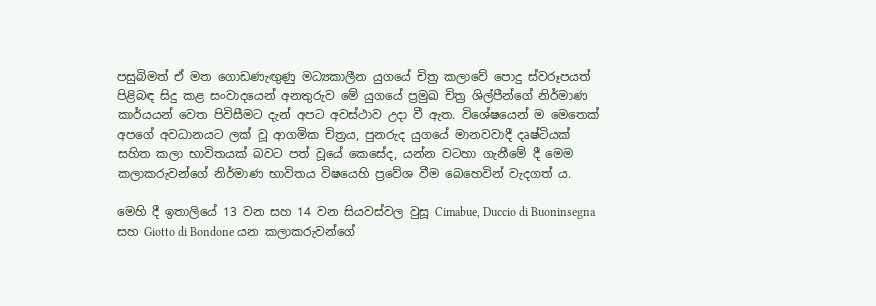පසුබිමත් ඒ මත ගොඩණැඟුණු මධ්‍යකාලීන යුගයේ චිත්‍ර කලාවේ පොදු ස්වරූපයත් පිළිබඳ සිදු කළ සංවාදයෙන් අනතුරුව මේ යුගයේ ප්‍රමුඛ චිත්‍ර ශිල්පීන්ගේ නිර්මාණ කාර්යයන් වෙත පිවිසීමට දැන් අපට අවස්ථාව උදා වී ඇත. විශේෂයෙන් ම මෙතෙක් අපගේ අවධානයට ලක් වූ ආගමික චිත්‍රය, පුනරුද යුගයේ මානවවාදී දෘෂ්ටියක් සහිත කලා භාවිතයක් බවට පත් වූයේ කෙසේද, යන්න වටහා ගැනීමේ දී මෙම කලාකරුවන්ගේ නිර්මාණ භාවිතය විෂයෙහි ප්‍රවේශ වීම බෙහෙවින් වැදගත් ය.

මෙහි දී ඉතාලියේ 13 වන සහ 14 වන සියවස්වල වුසූ Cimabue, Duccio di Buoninsegna සහ Giotto di Bondone යන කලාකරුවන්ගේ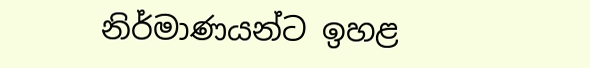නිර්මාණයන්ට ඉහළ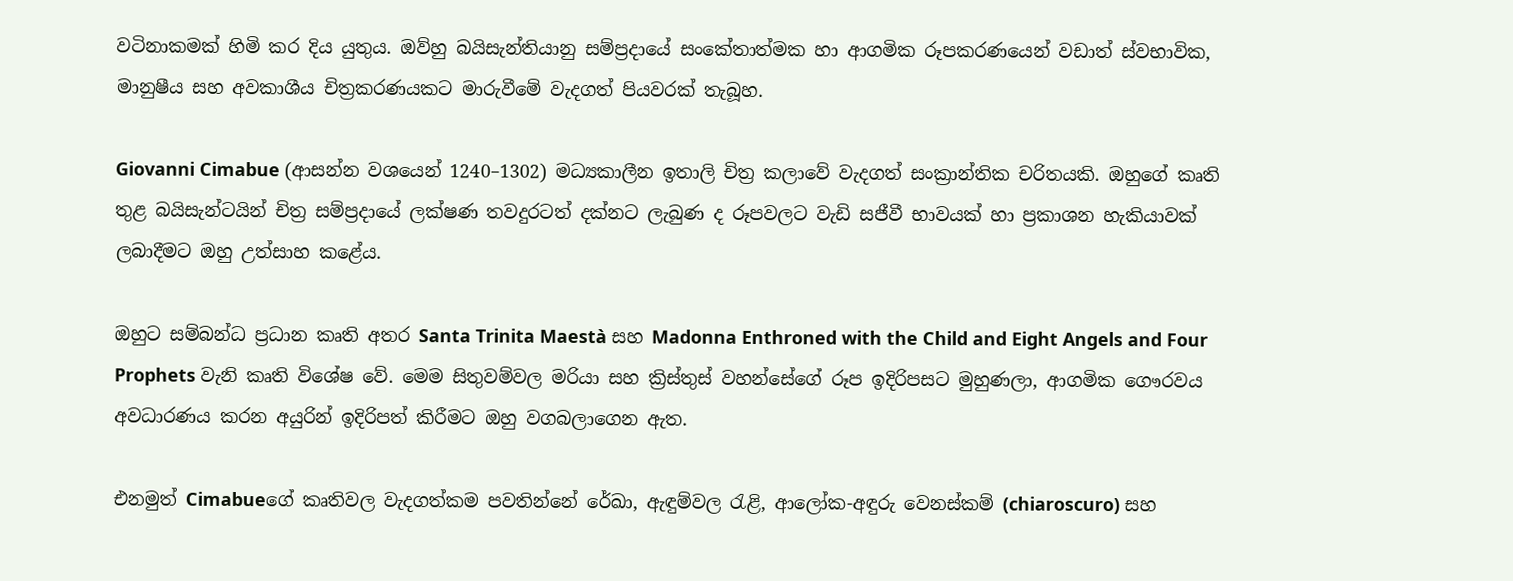වටිනාකමක් හිමි කර දිය යුතුය. ඔව්හු බයිසැන්තියානු සම්ප්‍රදායේ සංකේතාත්මක හා ආගමික රූපකරණයෙන් වඩාත් ස්වභාවික, මානුෂීය සහ අවකාශීය චිත්‍රකරණයකට මාරුවීමේ වැදගත් පියවරක් තැබූහ.

Giovanni Cimabue (ආසන්න වශයෙන් 1240–1302) මධ්‍යකාලීන ඉතාලි චිත්‍ර කලාවේ වැදගත් සංක්‍රාන්තික චරිතයකි. ඔහුගේ කෘති තුළ බයිසැන්ටයින් චිත්‍ර සම්ප්‍රදායේ ලක්ෂණ තවදුරටත් දක්නට ලැබුණ ද රූපවලට වැඩි සජීවී භාවයක් හා ප්‍රකාශන හැකියාවක් ලබාදීමට ඔහු උත්සාහ කළේය.

ඔහුට සම්බන්ධ ප්‍රධාන කෘති අතර Santa Trinita Maestà සහ Madonna Enthroned with the Child and Eight Angels and Four Prophets වැනි කෘති විශේෂ වේ. මෙම සිතුවම්වල මරියා සහ ක්‍රිස්තුස් වහන්සේගේ රූප ඉදිරිපසට මුහුණලා, ආගමික ගෞරවය අවධාරණය කරන අයුරින් ඉදිරිපත් කිරීමට ඔහු වගබලාගෙන ඇත.

එනමුත් Cimabueගේ කෘතිවල වැදගත්කම පවතින්නේ රේඛා, ඇඳුම්වල රැළි, ආලෝක-අඳුරු වෙනස්කම් (chiaroscuro) සහ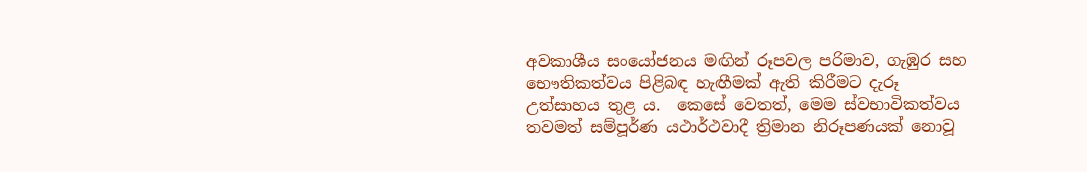අවකාශීය සංයෝජනය මඟින් රූපවල පරිමාව, ගැඹුර සහ භෞතිකත්වය පිළිබඳ හැඟීමක් ඇති කිරීමට දැරූ උත්සාහය තුළ ය.  කෙසේ වෙතත්, මෙම ස්වභාවිකත්වය තවමත් සම්පූර්ණ යථාර්ථවාදී ත්‍රිමාන නිරූපණයක් නොවූ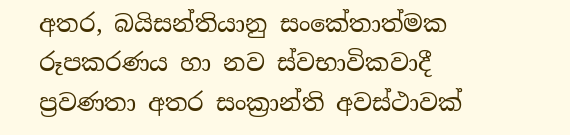අතර, බයිසන්තියානු සංකේතාත්මක රූපකරණය හා නව ස්වභාවිකවාදී ප්‍රවණතා අතර සංක්‍රාන්ති අවස්ථාවක්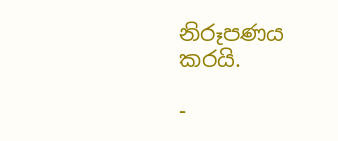නිරූපණය කරයි.

-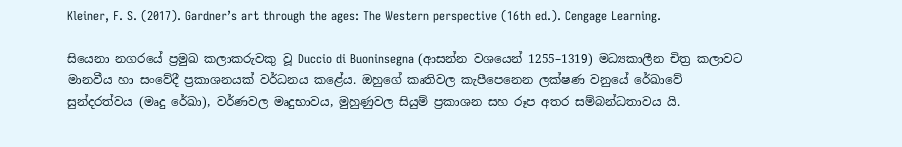Kleiner, F. S. (2017). Gardner’s art through the ages: The Western perspective (16th ed.). Cengage Learning.

සියෙනා නගරයේ ප්‍රමුඛ කලාකරුවකු වූ Duccio di Buoninsegna (ආසන්න වශයෙන් 1255–1319) මධ්‍යකාලීන චිත්‍ර කලාවට මානවීය හා සංවේදී ප්‍රකාශනයක් වර්ධනය කළේය. ඔහුගේ කෘතිවල කැපීපෙනෙන ලක්ෂණ වනුයේ රේඛාවේ සුන්දරත්වය (මෘදු රේඛා), වර්ණවල මෘදුභාවය, මුහුණුවල සියුම් ප්‍රකාශන සහ රූප අතර සම්බන්ධතාවය යි.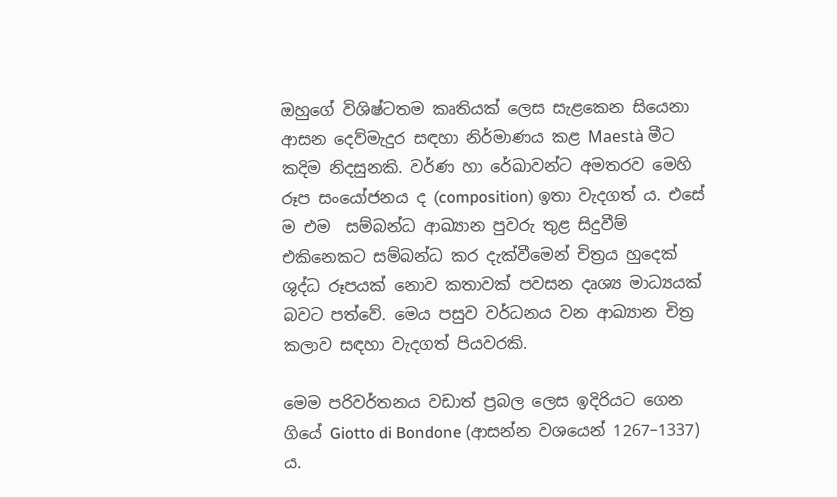ඔහුගේ විශිෂ්ටතම කෘතියක් ලෙස සැළකෙන සියෙනා ආසන දෙව්මැදුර සඳහා නිර්මාණය කළ Maestà මීට කදිම නිදසුනකි. වර්ණ හා රේඛාවන්ට අමතරව මෙහි රූප සංයෝජනය ද (composition) ඉතා වැදගත් ය. එසේ ම එම  සම්බන්ධ ආඛ්‍යාන පුවරු තුළ සිදුවීම් එකිනෙකට සම්බන්ධ කර දැක්වීමෙන් චිත්‍රය හුදෙක් ශුද්ධ රූපයක් නොව කතාවක් පවසන දෘශ්‍ය මාධ්‍යයක් බවට පත්වේ. මෙය පසුව වර්ධනය වන ආඛ්‍යාන චිත්‍ර කලාව සඳහා වැදගත් පියවරකි.

මෙම පරිවර්තනය වඩාත් ප්‍රබල ලෙස ඉදිරියට ගෙන ගියේ Giotto di Bondone (ආසන්න වශයෙන් 1267–1337) ය.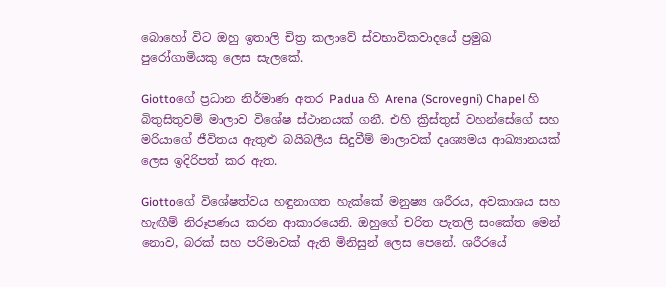බොහෝ විට ඔහු ඉතාලි චිත්‍ර කලාවේ ස්වභාවිකවාදයේ ප්‍රමුඛ පුරෝගාමියකු ලෙස සැලකේ.

Giottoගේ ප්‍රධාන නිර්මාණ අතර Padua හි Arena (Scrovegni) Chapel හි බිතුසිතුවම් මාලාව විශේෂ ස්ථානයක් ගනී. එහි ක්‍රිස්තුස් වහන්සේගේ සහ මරියාගේ ජීවිතය ඇතුළු බයිබලීය සිදුවීම් මාලාවක් දෘශ්‍යමය ආඛ්‍යානයක් ලෙස ඉදිරිපත් කර ඇත.

Giottoගේ විශේෂත්වය හඳුනාගත හැක්කේ මනුෂ්‍ය ශරීරය, අවකාශය සහ හැඟීම් නිරූපණය කරන ආකාරයෙනි. ඔහුගේ චරිත පැතලි සංකේත මෙන් නොව, බරක් සහ පරිමාවක් ඇති මිනිසුන් ලෙස පෙනේ. ශරීරයේ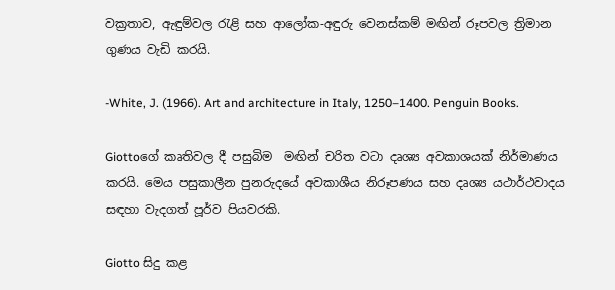වක්‍රතාව, ඇඳුම්වල රැළි සහ ආලෝක-අඳුරු වෙනස්කම් මඟින් රූපවල ත්‍රිමාන ගුණය වැඩි කරයි.

-White, J. (1966). Art and architecture in Italy, 1250–1400. Penguin Books.

Giottoගේ කෘතිවල දී පසුබිම  මඟින් චරිත වටා දෘශ්‍ය අවකාශයක් නිර්මාණය කරයි. මෙය පසුකාලීන පුනරුදයේ අවකාශීය නිරූපණය සහ දෘශ්‍ය යථාර්ථවාදය සඳහා වැදගත් පූර්ව පියවරකි.

Giotto සිදු කළ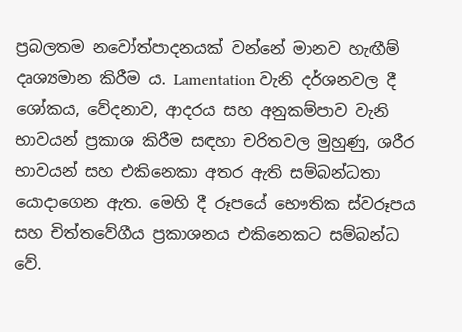ප්‍රබලතම නවෝත්පාදනයක් වන්නේ මානව හැඟීම් දෘශ්‍යමාන කිරීම ය. Lamentation වැනි දර්ශනවල දී ශෝකය, වේදනාව, ආදරය සහ අනුකම්පාව වැනි භාවයන් ප්‍රකාශ කිරීම සඳහා චරිතවල මුහුණු, ශරීර භාවයන් සහ එකිනෙකා අතර ඇති සම්බන්ධතා යොදාගෙන ඇත. මෙහි දී රූපයේ භෞතික ස්වරූපය සහ චිත්තවේගීය ප්‍රකාශනය එකිනෙකට සම්බන්ධ වේ.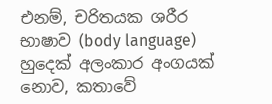එනම්, චරිතයක ශරීර භාෂාව (body language) හුදෙක් අලංකාර අංගයක් නොව, කතාවේ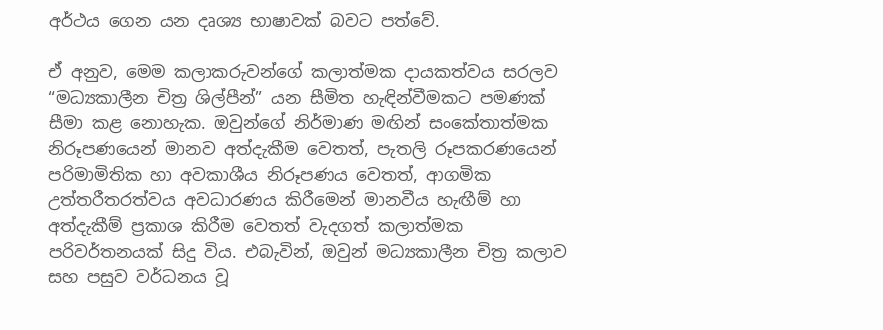අර්ථය ගෙන යන දෘශ්‍ය භාෂාවක් බවට පත්වේ.

ඒ අනුව, මෙම කලාකරුවන්ගේ කලාත්මක දායකත්වය සරලව “මධ්‍යකාලීන චිත්‍ර ශිල්පීන්” යන සීමිත හැඳින්වීමකට පමණක් සීමා කළ නොහැක. ඔවුන්ගේ නිර්මාණ මඟින් සංකේතාත්මක නිරූපණයෙන් මානව අත්දැකීම වෙතත්, පැතලි රූපකරණයෙන් පරිමාමිතික හා අවකාශීය නිරූපණය වෙතත්, ආගමික උත්තරීතරත්වය අවධාරණය කිරීමෙන් මානවීය හැඟීම් හා අත්දැකීම් ප්‍රකාශ කිරීම වෙතත් වැදගත් කලාත්මක පරිවර්තනයක් සිදු විය. එබැවින්, ඔවුන් මධ්‍යකාලීන චිත්‍ර කලාව සහ පසුව වර්ධනය වූ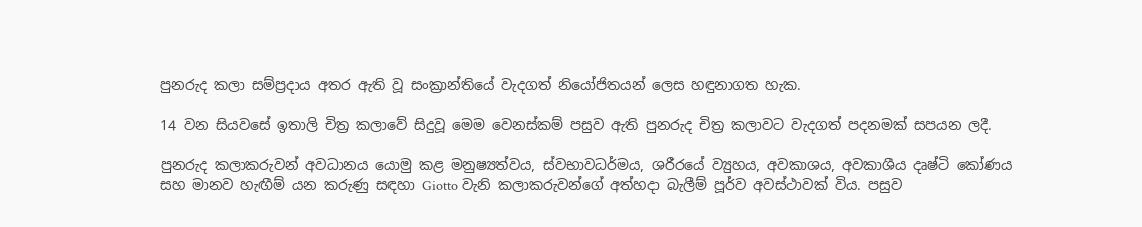පුනරුද කලා සම්ප්‍රදාය අතර ඇති වූ සංක්‍රාන්තියේ වැදගත් නියෝජිතයන් ලෙස හඳුනාගත හැක.

14 වන සියවසේ ඉතාලි චිත්‍ර කලාවේ සිදුවූ මෙම වෙනස්කම් පසුව ඇති පුනරුද චිත්‍ර කලාවට වැදගත් පදනමක් සපයන ලදී.

පුනරුද කලාකරුවන් අවධානය යොමු කළ මනුෂ්‍යත්වය, ස්වභාවධර්මය, ශරීරයේ ව්‍යුහය, අවකාශය, අවකාශීය දෘෂ්ටි කෝණය සහ මානව හැඟීම් යන කරුණු සඳහා Giotto වැනි කලාකරුවන්ගේ අත්හදා බැලීම් පූර්ව අවස්ථාවක් විය. පසුව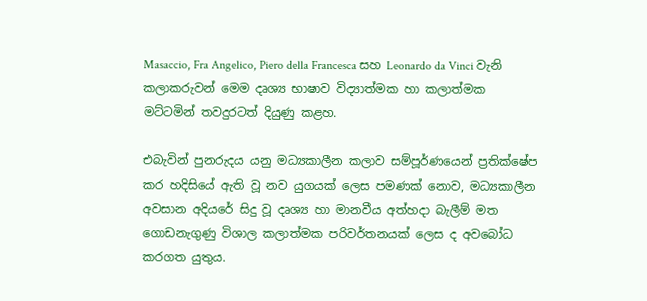Masaccio, Fra Angelico, Piero della Francesca සහ Leonardo da Vinci වැනි කලාකරුවන් මෙම දෘශ්‍ය භාෂාව විද්‍යාත්මක හා කලාත්මක මට්ටමින් තවදුරටත් දියුණු කළහ.

එබැවින් පුනරුදය යනු මධ්‍යකාලීන කලාව සම්පූර්ණයෙන් ප්‍රතික්ෂේප කර හදිසියේ ඇති වූ නව යුගයක් ලෙස පමණක් නොව, මධ්‍යකාලීන අවසාන අදියරේ සිදු වූ දෘශ්‍ය හා මානවීය අත්හදා බැලීම් මත ගොඩනැගුණු විශාල කලාත්මක පරිවර්තනයක් ලෙස ද අවබෝධ කරගත යුතුය.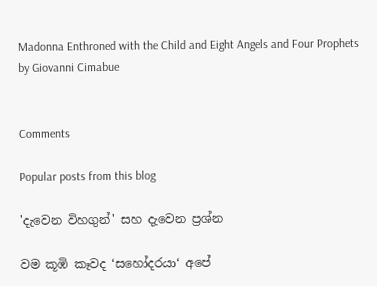Madonna Enthroned with the Child and Eight Angels and Four Prophets by Giovanni Cimabue


Comments

Popular posts from this blog

'දැවෙන විහගුන්' සහ දැවෙන ප්‍රශ්න

වම කූඹි කෑවද ‘සහෝදරයා‘ අපේ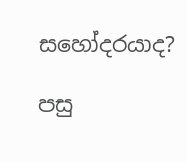සහෝදරයාද?

පසු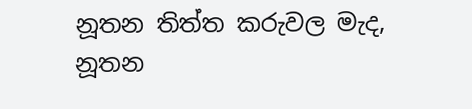නූතන තිත්ත කරුවල මැද, නූතන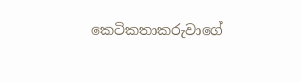කෙටිකතාකරුවාගේ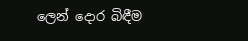ලෙන් දොර බිඳීම